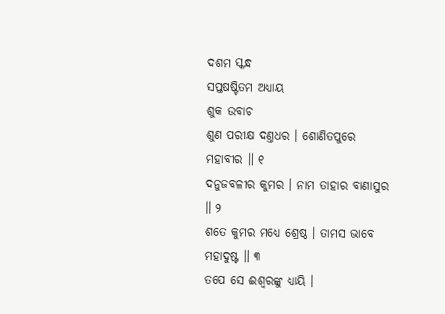ଦଶମ ସ୍କନ୍ଧ
ସପ୍ତଷଷ୍ଟିତମ ଅଧ୍ୟାୟ
ଶୁକ ଉବାଚ
ଶୁଣ ପରୀକ୍ଷ ଦଣ୍ତଧର । ଶୋଣିତପୁରେ ମହାବୀର ॥ ୧
ଦନୁଜବଳୀର କୁମର । ନାମ ତାହାର ବାଣାସୁର ॥ ୨
ଶତେ କୁମର ମଧ୍ୟେ ଶ୍ରେଷ୍ଠ । ତାମସ ଭାବେ ମହାଦୁଷ୍ଟ ॥ ୩
ତପେ ସେ ଈଶ୍ୱରଙ୍କୁ ଧ୍ୟାୟି ।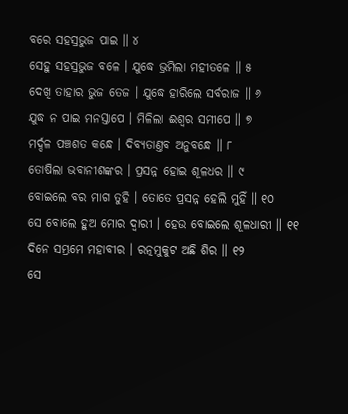ବରେ ସହସ୍ରଭୁଜ ପାଇ ॥ ୪
ସେହୁ ସହସ୍ରଭୁଜ ବଳେ । ଯୁଦ୍ଧେ ଭ୍ରମିଲା ମହୀତଳେ ॥ ୫
ଦେଖି ତାହାର ଭୁଜ ତେଜ । ଯୁଦ୍ଧେ ହାରିଲେ ସର୍ବରାଜ ॥ ୬
ଯୁଦ୍ଧ ନ ପାଇ ମନସ୍ତାପେ । ମିଳିଲା ଈଶ୍ୱର ସମୀପେ ॥ ୭
ମର୍ଦ୍ଦଳ ପଞ୍ଚଶତ କନ୍ଧେ । ଦିବ୍ୟତାଣ୍ତବ ଅନୁବନ୍ଧେ ॥ ୮
ତୋଷିଲା ଭବାନୀଶଙ୍କର । ପ୍ରସନ୍ନ ହୋଇ ଶୂଳଧର ॥ ୯
ବୋଇଲେ ବର ମାଗ ତୁହି । ତୋତେ ପ୍ରସନ୍ନ ହେଲି ମୁହିଁ ॥ ୧୦
ସେ ବୋଲେ ହୁଅ ମୋର ଦ୍ୱାରୀ । ହେଉ ବୋଇଲେ ଶୂଳଧାରୀ ॥ ୧୧
ଦିନେ ସମ୍ଭ୍ରମେ ମହାବୀର । ରତ୍ନମୁକୁଟ ଅଛି ଶିର ॥ ୧୨
ସେ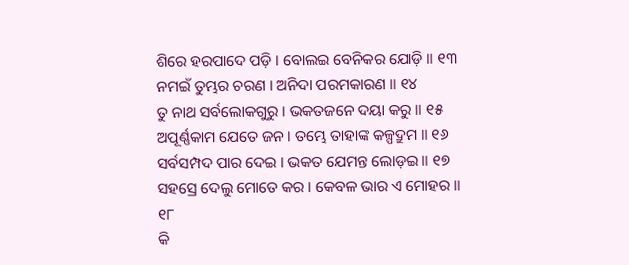ଶିରେ ହରପାଦେ ପଡ଼ି । ବୋଲଇ ବେନିକର ଯୋଡ଼ି ॥ ୧୩
ନମଇଁ ତୁମ୍ଭର ଚରଣ । ଅନିଦା ପରମକାରଣ ॥ ୧୪
ତୁ ନାଥ ସର୍ବଲୋକଗୁରୁ । ଭକତଜନେ ଦୟା କରୁ ॥ ୧୫
ଅପୂର୍ଣ୍ଣକାମ ଯେତେ ଜନ । ତମ୍ଭେ ତାହାଙ୍କ କଳ୍ପଦ୍ରୁମ ॥ ୧୬
ସର୍ବସମ୍ପଦ ପାର ଦେଇ । ଭକତ ଯେମନ୍ତ ଲୋଡ଼ଇ ॥ ୧୭
ସହସ୍ରେ ଦେଲୁ ମୋତେ କର । କେବଳ ଭାର ଏ ମୋହର ॥ ୧୮
କି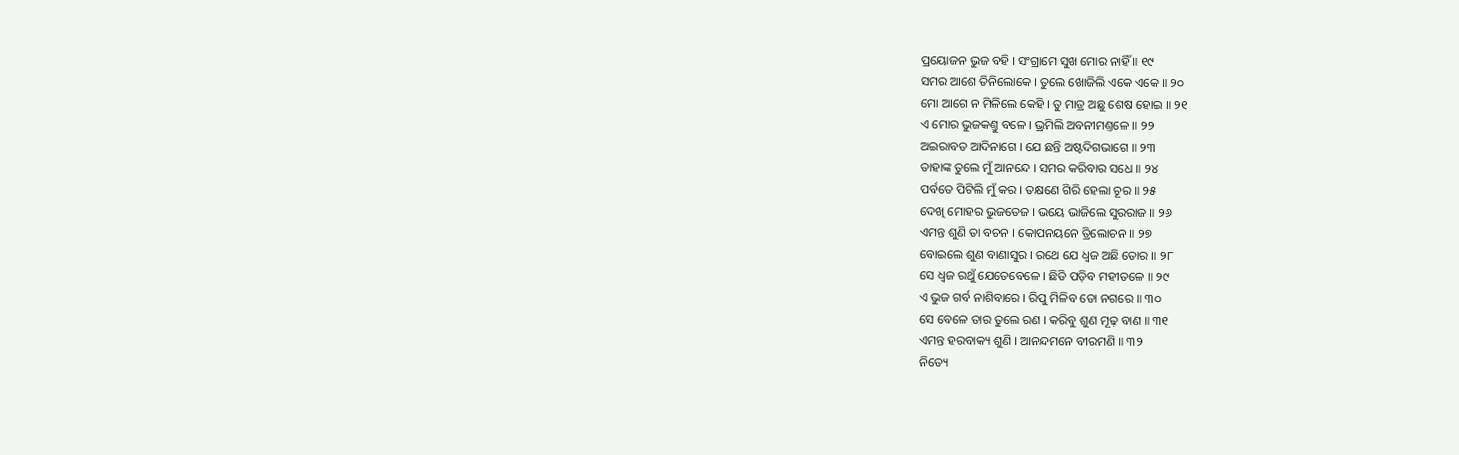ପ୍ରୟୋଜନ ଭୁଜ ବହି । ସଂଗ୍ରାମେ ସୁଖ ମୋର ନାହିଁ ॥ ୧୯
ସମର ଆଶେ ତିନିଲୋକେ । ତୁଲେ ଖୋଜିଲି ଏକେ ଏକେ ॥ ୨୦
ମୋ ଆଗେ ନ ମିଳିଲେ କେହି । ତୁ ମାତ୍ର ଅଛୁ ଶେଷ ହୋଇ ॥ ୨୧
ଏ ମୋର ଭୁଜକଣ୍ତୁ ବଳେ । ଭ୍ରମିଲି ଅବନୀମଣ୍ତଳେ ॥ ୨୨
ଅଇରାବତ ଆଦିନାଗେ । ଯେ ଛନ୍ତି ଅଷ୍ଟଦିଗଭାଗେ ॥ ୨୩
ତାହାଙ୍କ ତୁଲେ ମୁଁ ଆନନ୍ଦେ । ସମର କରିବାର ସଧେ ॥ ୨୪
ପର୍ବତେ ପିଟିଲି ମୁଁ କର । ତକ୍ଷଣେ ଗିରି ହେଲା ଚୂର ॥ ୨୫
ଦେଖି ମୋହର ଭୁଜତେଜ । ଭୟେ ଭାଜିଲେ ସୁରରାଜ ॥ ୨୬
ଏମନ୍ତ ଶୁଣି ତା ବଚନ । କୋପନୟନେ ତ୍ରିଲୋଚନ ॥ ୨୭
ବୋଇଲେ ଶୁଣ ବାଣାସୁର । ରଥେ ଯେ ଧ୍ୱଜ ଅଛି ତୋର ॥ ୨୮
ସେ ଧ୍ୱଜ ରଥୁଁ ଯେତେବେଳେ । ଛିଡି ପଡ଼ିବ ମହୀତଳେ ॥ ୨୯
ଏ ଭୁଜ ଗର୍ବ ନାଶିବାରେ । ରିପୁ ମିଳିବ ତୋ ନଗରେ ॥ ୩୦
ସେ ବେଳେ ତାର ତୁଲେ ରଣ । କରିବୁ ଶୁଣ ମୂଢ଼ ବାଣ ॥ ୩୧
ଏମନ୍ତ ହରବାକ୍ୟ ଶୁଣି । ଆନନ୍ଦମନେ ବୀରମଣି ॥ ୩୨
ନିତ୍ୟେ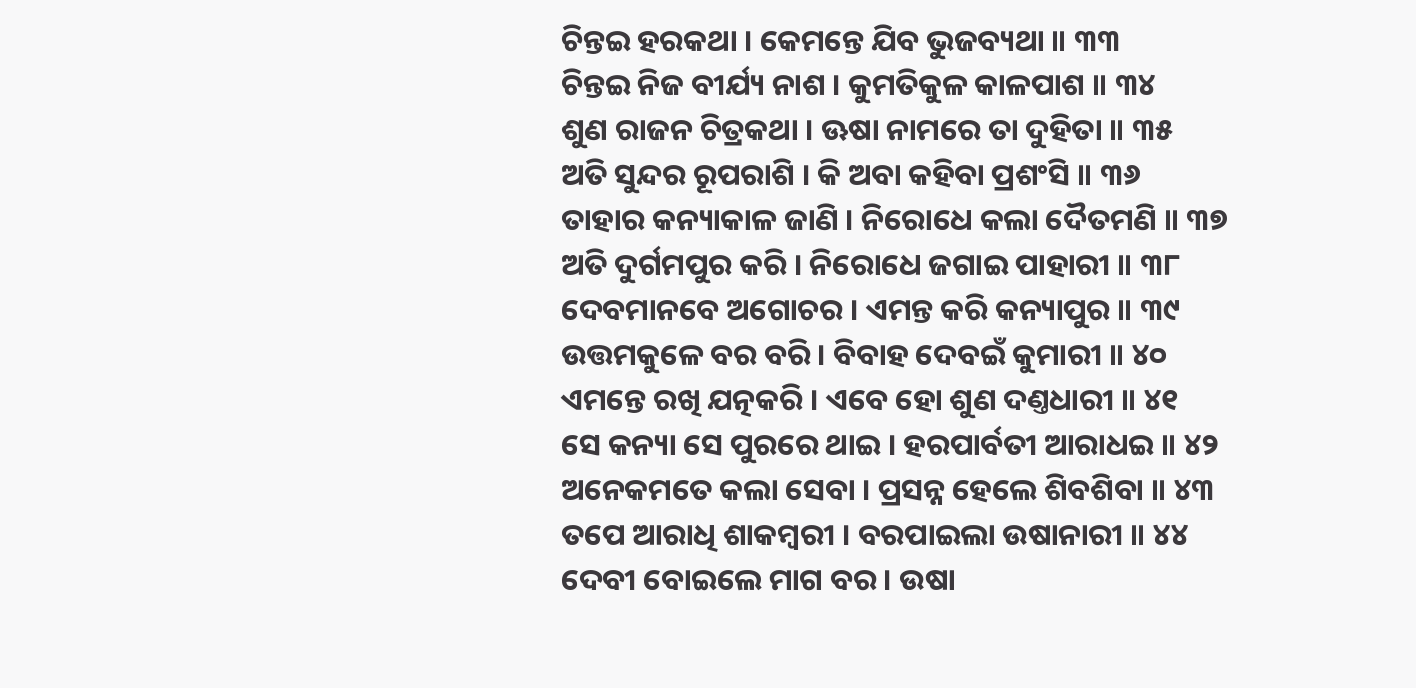ଚିନ୍ତଇ ହରକଥା । କେମନ୍ତେ ଯିବ ଭୁଜବ୍ୟଥା ॥ ୩୩
ଚିନ୍ତଇ ନିଜ ବୀର୍ଯ୍ୟ ନାଶ । କୁମତିକୁଳ କାଳପାଶ ॥ ୩୪
ଶୁଣ ରାଜନ ଚିତ୍ରକଥା । ଊଷା ନାମରେ ତା ଦୁହିତା ॥ ୩୫
ଅତି ସୁନ୍ଦର ରୂପରାଶି । କି ଅବା କହିବା ପ୍ରଶଂସି ॥ ୩୬
ତାହାର କନ୍ୟାକାଳ ଜାଣି । ନିରୋଧେ କଲା ଦୈତମଣି ॥ ୩୭
ଅତି ଦୁର୍ଗମପୁର କରି । ନିରୋଧେ ଜଗାଇ ପାହାରୀ ॥ ୩୮
ଦେବମାନବେ ଅଗୋଚର । ଏମନ୍ତ କରି କନ୍ୟାପୁର ॥ ୩୯
ଉତ୍ତମକୁଳେ ବର ବରି । ବିବାହ ଦେବଇଁ କୁମାରୀ ॥ ୪୦
ଏମନ୍ତେ ରଖି ଯତ୍ନକରି । ଏବେ ହୋ ଶୁଣ ଦଣ୍ତଧାରୀ ॥ ୪୧
ସେ କନ୍ୟା ସେ ପୁରରେ ଥାଇ । ହରପାର୍ବତୀ ଆରାଧଇ ॥ ୪୨
ଅନେକମତେ କଲା ସେବା । ପ୍ରସନ୍ନ ହେଲେ ଶିବଶିବା ॥ ୪୩
ତପେ ଆରାଧି ଶାକମ୍ବରୀ । ବରପାଇଲା ଉଷାନାରୀ ॥ ୪୪
ଦେବୀ ବୋଇଲେ ମାଗ ବର । ଉଷା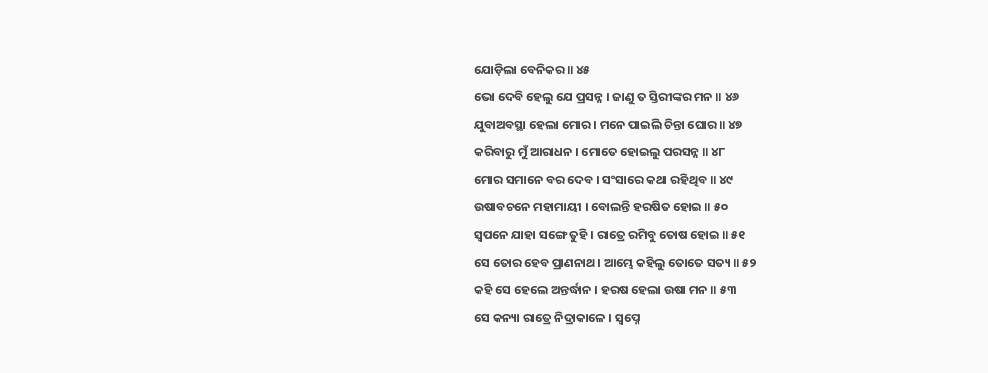ଯୋଡ଼ିଲା ବେନିକର ॥ ୪୫
ଭୋ ଦେବି ହେଲୁ ଯେ ପ୍ରସନ୍ନ । ଜାଣୁ ତ ସ୍ତିରୀଙ୍କର ମନ ॥ ୪୬
ଯୁବାଅବସ୍ଥା ହେଲା ମୋର । ମନେ ପାଇଲି ଚିନ୍ତା ଘୋର ॥ ୪୭
କରିବାରୁ ମୁଁ ଆରାଧନ । ମୋତେ ହୋଇଲୁ ପରସନ୍ନ ॥ ୪୮
ମୋର ସମାନେ ବର ଦେବ । ସଂସାରେ କଥା ରହିଥିବ ॥ ୪୯
ଉଷାବଚନେ ମହାମାୟୀ । ବୋଲନ୍ତି ହରଷିତ ହୋଇ ॥ ୫୦
ସ୍ୱପନେ ଯାହା ସଙ୍ଗେ ତୁହି । ରାତ୍ରେ ରମିବୁ ତୋଷ ହୋଇ ॥ ୫୧
ସେ ତୋର ହେବ ପ୍ରାଣନାଥ । ଆମ୍ଭେ କହିଲୁ ତୋତେ ସତ୍ୟ ॥ ୫୨
କହି ସେ ହେଲେ ଅନ୍ତର୍ଦ୍ଧାନ । ହରଷ ହେଲା ଉଷା ମନ ॥ ୫୩
ସେ କନ୍ୟା ରାତ୍ରେ ନିଦ୍ରାକାଳେ । ସ୍ୱପ୍ନେ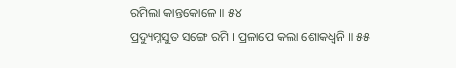ରମିଲା କାନ୍ତକୋଳେ ॥ ୫୪
ପ୍ରଦ୍ୟୁମ୍ନସୁତ ସଙ୍ଗେ ରମି । ପ୍ରଳାପେ କଲା ଶୋକଧ୍ୱନି ॥ ୫୫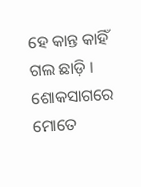ହେ କାନ୍ତ କାହିଁ ଗଲ ଛାଡ଼ି । ଶୋକସାଗରେ ମୋତେ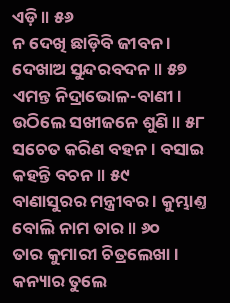ଏଡ଼ି ॥ ୫୬
ନ ଦେଖି ଛାଡ଼ିବି ଜୀବନ । ଦେଖାଅ ସୁନ୍ଦରବଦନ ॥ ୫୭
ଏମନ୍ତ ନିଦ୍ରାଭୋଳ-ବାଣୀ । ଉଠିଲେ ସଖୀଜନେ ଶୁଣି ॥ ୫୮
ସଚେତ କରିଣ ବହନ । ବସାଇ କହନ୍ତି ବଚନ ॥ ୫୯
ବାଣାସୁରର ମନ୍ତ୍ରୀବର । କୁମ୍ଭାଣ୍ତ ବୋଲି ନାମ ତାର ॥ ୬୦
ତାର କୁମାରୀ ଚିତ୍ରଲେଖା । କନ୍ୟାର ତୁଲେ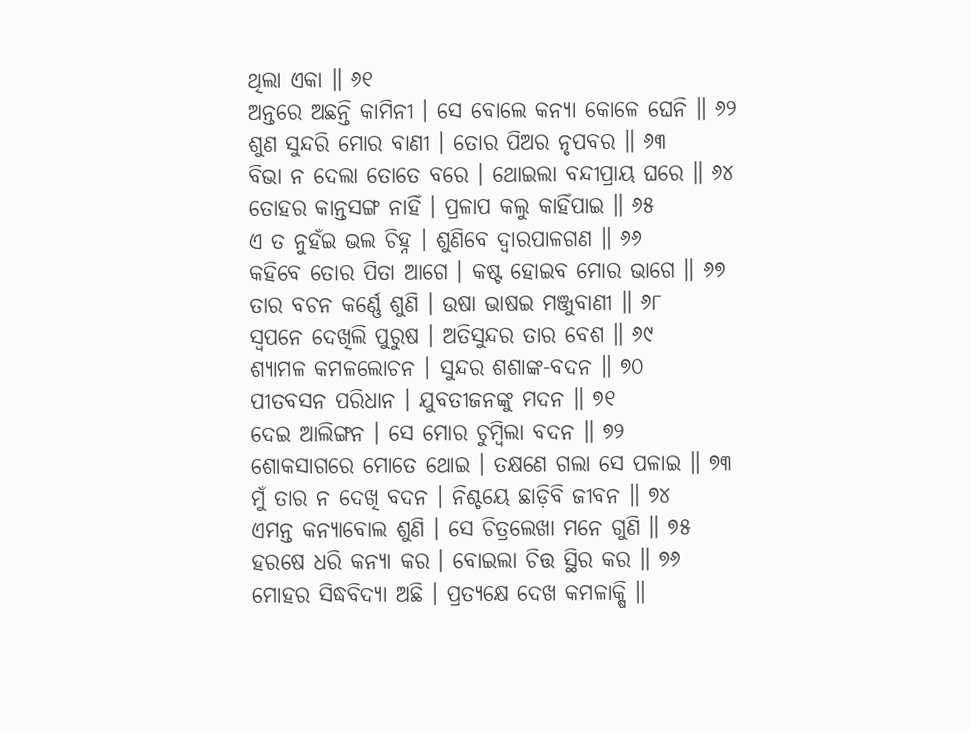ଥିଲା ଏକା ॥ ୬୧
ଅନ୍ତରେ ଅଛନ୍ତି କାମିନୀ । ସେ ବୋଲେ କନ୍ୟା କୋଳେ ଘେନି ॥ ୬୨
ଶୁଣ ସୁନ୍ଦରି ମୋର ବାଣୀ । ତୋର ପିଅର ନୃପବର ॥ ୬୩
ବିଭା ନ ଦେଲା ତୋତେ ବରେ । ଥୋଇଲା ବନ୍ଦୀପ୍ରାୟ ଘରେ ॥ ୬୪
ତୋହର କାନ୍ତସଙ୍ଗ ନାହିଁ । ପ୍ରଳାପ କଲୁ କାହିଁପାଇ ॥ ୬୫
ଏ ତ ନୁହଁଇ ଭଲ ଚିହ୍ନ । ଶୁଣିବେ ଦ୍ୱାରପାଳଗଣ ॥ ୬୬
କହିବେ ତୋର ପିତା ଆଗେ । କଷ୍ଟ ହୋଇବ ମୋର ଭାଗେ ॥ ୬୭
ତାର ବଚନ କର୍ଣ୍ଣେ ଶୁଣି । ଉଷା ଭାଷଇ ମଞ୍ଜୁବାଣୀ ॥ ୬୮
ସ୍ୱପନେ ଦେଖିଲି ପୁରୁଷ । ଅତିସୁନ୍ଦର ତାର ବେଶ ॥ ୬୯
ଶ୍ୟାମଳ କମଳଲୋଚନ । ସୁନ୍ଦର ଶଶାଙ୍କ-ବଦନ ॥ ୭୦
ପୀତବସନ ପରିଧାନ । ଯୁବତୀଜନଙ୍କୁ ମଦନ ॥ ୭୧
ଦେଇ ଆଲିଙ୍ଗନ । ସେ ମୋର ଚୁମ୍ବିଲା ବଦନ ॥ ୭୨
ଶୋକସାଗରେ ମୋତେ ଥୋଇ । ତକ୍ଷଣେ ଗଲା ସେ ପଳାଇ ॥ ୭୩
ମୁଁ ତାର ନ ଦେଖି ବଦନ । ନିଶ୍ଚୟେ ଛାଡ଼ିବି ଜୀବନ ॥ ୭୪
ଏମନ୍ତ କନ୍ୟାବୋଲ ଶୁଣି । ସେ ଚିତ୍ରଲେଖା ମନେ ଗୁଣି ॥ ୭୫
ହରଷେ ଧରି କନ୍ୟା କର । ବୋଇଲା ଚିତ୍ତ ସ୍ଥିର କର ॥ ୭୬
ମୋହର ସିଦ୍ଧବିଦ୍ୟା ଅଛି । ପ୍ରତ୍ୟକ୍ଷେ ଦେଖ କମଳାକ୍ଷି ॥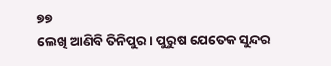୭୭
ଲେଖି ଆଣିବି ତିନିପୁର । ପୁରୁଷ ଯେତେକ ସୁନ୍ଦର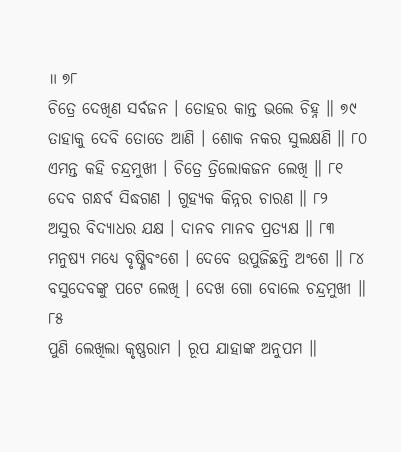॥ ୭୮
ଚିତ୍ରେ ଦେଖିଣ ସର୍ବଜନ । ତୋହର କାନ୍ତ ଭଲେ ଚିହ୍ନ ॥ ୭୯
ତାହାକୁ ଦେବି ତୋତେ ଆଣି । ଶୋକ ନକର ସୁଲକ୍ଷଣି ॥ ୮୦
ଏମନ୍ତ କହି ଚନ୍ଦ୍ରମୁଖୀ । ଚିତ୍ରେ ତ୍ରିଲୋକଜନ ଲେଖି ॥ ୮୧
ଦେବ ଗନ୍ଧର୍ବ ସିଦ୍ଧଗଣ । ଗୁହ୍ୟକ କିନ୍ନର ଚାରଣ ॥ ୮୨
ଅସୁର ବିଦ୍ୟାଧର ଯକ୍ଷ । ଦାନବ ମାନବ ପ୍ରତ୍ୟକ୍ଷ ॥ ୮୩
ମନୁଷ୍ୟ ମଧ୍ୟେ ବୃଷ୍ଣିବଂଶେ । ଦେବେ ଉପୁଜିଛନ୍ତି ଅଂଶେ ॥ ୮୪
ବସୁଦେବଙ୍କୁ ପଟେ ଲେଖି । ଦେଖ ଗୋ ବୋଲେ ଚନ୍ଦ୍ରମୁଖୀ ॥ ୮୫
ପୁଣି ଲେଖିଲା କୃଷ୍ଣରାମ । ରୂପ ଯାହାଙ୍କ ଅନୁପମ ॥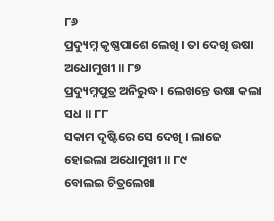୮୬
ପ୍ରଦ୍ୟୁମ୍ନ କୃଷ୍ଣପାଶେ ଲେଖି । ତା ଦେଖି ଉଷା ଅଧୋମୁଖୀ ॥ ୮୭
ପ୍ରଦ୍ୟୁମ୍ନପୁତ୍ର ଅନିରୁଦ୍ଧ । ଲେଖନ୍ତେ ଉଷା କଲା ସଧ ॥ ୮୮
ସକାମ ଦୃଷ୍ଟିରେ ସେ ଦେଖି । ଲାଜେ ହୋଇଲା ଅଧୋମୁଖୀ ॥ ୮୯
ବୋଲଇ ଚିତ୍ରଲେଖା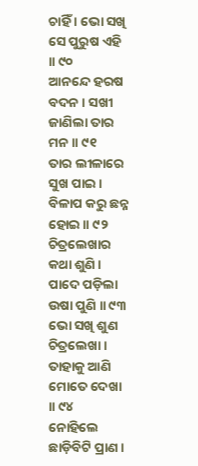ଚାହିଁ । ଭୋ ସଖି ସେ ପୁରୁଷ ଏହି ॥ ୯୦
ଆନନ୍ଦେ ହରଷ ବଦନ । ସଖୀ ଜାଣିଲା ତାର ମନ ॥ ୯୧
ତାର ଲୀଳାରେ ସୁଖ ପାଇ । ବିଳାପ କରୁ ଛନ୍ନ ହୋଇ ॥ ୯୨
ଚିତ୍ରଲେଖାର କଥା ଶୁଣି । ପାଦେ ପଡ଼ିଲା ଉଷା ପୁଣି ॥ ୯୩
ଭୋ ସଖି ଶୁଣ ଚିତ୍ରଲେଖା । ତାହାକୁ ଆଣି ମୋତେ ଦେଖା ॥ ୯୪
ନୋହିଲେ ଛାଡ଼ିବିଟି ପ୍ରାଣ ।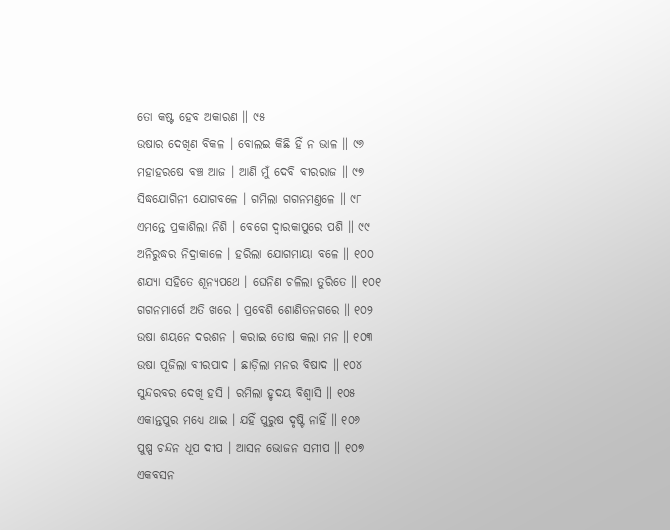ତୋ କଷ୍ଟ ହେବ ଅକାରଣ ॥ ୯୫
ଉଷାର ଦେଖିଣ ବିକଳ । ବୋଲଇ କିଛି ହିଁ ନ ଭାଳ ॥ ୯୬
ମହାହରଷେ ବଞ୍ଚ ଆଜ । ଆଣି ମୁଁ ଦେବି ବୀରରାଜ ॥ ୯୭
ସିଦ୍ଧଯୋଗିନୀ ଯୋଗବଳେ । ଗମିଲା ଗଗନମଣ୍ତଳେ ॥ ୯୮
ଏମନ୍ତେ ପ୍ରକାଶିଲା ନିଶି । ବେଗେ ଦ୍ୱାରକାପୁରେ ପଶି ॥ ୯୯
ଅନିରୁଦ୍ଧର ନିଦ୍ରାକାଳେ । ହରିଲା ଯୋଗମାୟା ବଳେ ॥ ୧୦୦
ଶଯ୍ୟା ସହିତେ ଶୂନ୍ୟପଥେ । ଘେନିଣ ଚଳିଲା ତୁରିତେ ॥ ୧୦୧
ଗଗନମାର୍ଗେ ଅତି ଖରେ । ପ୍ରବେଶି ଶୋଣିତନଗରେ ॥ ୧୦୨
ଉଷା ଶୟନେ ଦରଶନ । କରାଇ ତୋଷ କଲା ମନ ॥ ୧୦୩
ଉଷା ପୂଜିଲା ବୀରପାଦ । ଛାଡ଼ିଲା ମନର ବିଷାଦ ॥ ୧୦୪
ସୁନ୍ଦରବର ଦେଖି ହସି । ରମିଲା ହୃଦୟ ବିଶ୍ୱାସି ॥ ୧୦୫
ଏକାନ୍ତପୁର ମଧ୍ୟେ ଥାଇ । ଯହିଁ ପୁରୁଷ ଦୃଷ୍ଟି ନାହିଁ ॥ ୧୦୬
ପୁଷ୍ପ ଚନ୍ଦନ ଧୂପ ଦୀପ । ଆସନ ଭୋଜନ ସମୀପ ॥ ୧୦୭
ଏକବସନ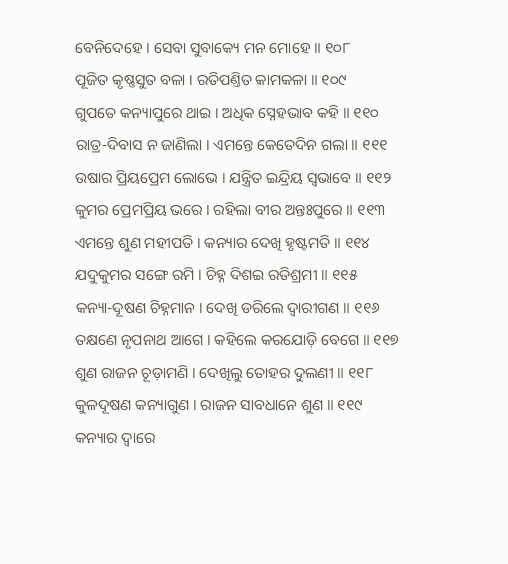ବେନିଦେହେ । ସେବା ସୁବାକ୍ୟେ ମନ ମୋହେ ॥ ୧୦୮
ପୂଜିତ କୃଷ୍ଣସୁତ ବଳା । ରତିପଣ୍ତିତ କାମକଳା ॥ ୧୦୯
ଗୁପତେ କନ୍ୟାପୁରେ ଥାଇ । ଅଧିକ ସ୍ନେହଭାବ କହି ॥ ୧୧୦
ରାତ୍ର-ଦିବାସ ନ ଜାଣିଲା । ଏମନ୍ତେ କେତେଦିନ ଗଲା ॥ ୧୧୧
ଉଷାର ପ୍ରିୟପ୍ରେମ ଲୋଭେ । ଯନ୍ତ୍ରିତ ଇନ୍ଦ୍ରିୟ ସ୍ୱଭାବେ ॥ ୧୧୨
କୁମର ପ୍ରେମପ୍ରିୟ ଭରେ । ରହିଲା ବୀର ଅନ୍ତଃପୁରେ ॥ ୧୧୩
ଏମନ୍ତେ ଶୁଣ ମହୀପତି । କନ୍ୟାର ଦେଖି ହୃଷ୍ଟମତି ॥ ୧୧୪
ଯଦୁକୁମର ସଙ୍ଗେ ରମି । ଚିହ୍ନ ଦିଶଇ ରତିଶ୍ରମୀ ॥ ୧୧୫
କନ୍ୟା-ଦୂଷଣ ଚିହ୍ନମାନ । ଦେଖି ଡରିଲେ ଦ୍ୱାରୀଗଣ ॥ ୧୧୬
ତକ୍ଷଣେ ନୃପନାଥ ଆଗେ । କହିଲେ କରଯୋଡ଼ି ବେଗେ ॥ ୧୧୭
ଶୁଣ ରାଜନ ଚୂଡ଼ାମଣି । ଦେଖିଲୁ ତୋହର ଦୁଲଣୀ ॥ ୧୧୮
କୁଳଦୂଷଣ କନ୍ୟାଗୁଣ । ରାଜନ ସାବଧାନେ ଶୁଣ ॥ ୧୧୯
କନ୍ୟାର ଦ୍ୱାରେ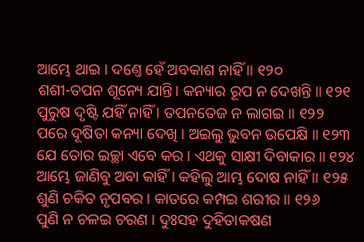ଆମ୍ଭେ ଥାଇ । ଦଣ୍ତେ ହେଁ ଅବକାଶ ନାହିଁ ॥ ୧୨୦
ଶଶୀ-ତପନ ଶୂନ୍ୟେ ଯାନ୍ତି । କନ୍ୟାର ରୂପ ନ ଦେଖନ୍ତି ॥ ୧୨୧
ପୁରୁଷ ଦୃଷ୍ଟି ଯହିଁ ନାହିଁ । ତପନତେଜ ନ ଲାଗଇ ॥ ୧୨୨
ପରେ ଦୂଷିତା କନ୍ୟା ଦେଖି । ଅଇଲୁ ଭୁବନ ଉପେକ୍ଷି ॥ ୧୨୩
ଯେ ତୋର ଇଚ୍ଛା ଏବେ କର । ଏଥକୁ ସାକ୍ଷୀ ଦିବାକାର ॥ ୧୨୪
ଆମ୍ଭେ ଜାଣିବୁ ଅବା କାହିଁ । କହିଲୁ ଆମ୍ଭ ଦୋଷ ନାହିଁ ॥ ୧୨୫
ଶୁଣି ଚକିତ ନୃପବର । କାତରେ କମ୍ପଇ ଶରୀର ॥ ୧୨୬
ପୁଣି ନ ଚଳଇ ଚରଣ । ଦୁଃସହ ଦୁହିତାକଷଣ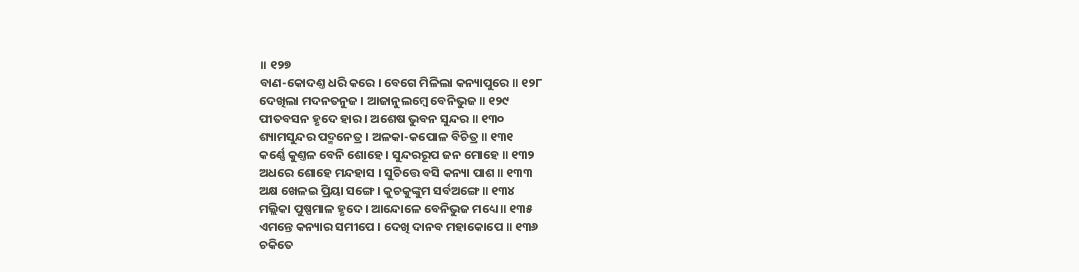॥ ୧୨୭
ବାଣ-କୋଦଣ୍ତ ଧରି କରେ । ବେଗେ ମିଳିଲା କନ୍ୟାପୁରେ ॥ ୧୨୮
ଦେଖିଲା ମଦନତନୁଜ । ଆଜାନୁଲମ୍ବେ ବେନିଭୁଜ ॥ ୧୨୯
ପୀତବସନ ହୃଦେ ହାର । ଅଶେଷ ଭୁବନ ସୁନ୍ଦର ॥ ୧୩୦
ଶ୍ୟାମସୁନ୍ଦର ପଦ୍ମନେତ୍ର । ଅଳକା-କପୋଳ ବିଚିତ୍ର ॥ ୧୩୧
କର୍ଣ୍ଣେ କୁଣ୍ତଳ ବେନି ଶୋହେ । ସୁନ୍ଦରରୂପ ଜନ ମୋହେ ॥ ୧୩୨
ଅଧରେ ଶୋହେ ମନ୍ଦହାସ । ସୁଚିତ୍ତେ ବସି କନ୍ୟା ପାଶ ॥ ୧୩୩
ଅକ୍ଷ ଖେଳଇ ପ୍ରିୟା ସଙ୍ଗେ । କୁଚକୁଙ୍କୁମ ସର୍ବଅଙ୍ଗେ ॥ ୧୩୪
ମଲ୍ଲିକା ପୁଷ୍ପମାଳ ହୃଦେ । ଆନ୍ଦୋଳେ ବେନିଭୁଜ ମଧ୍ୟେ ॥ ୧୩୫
ଏମନ୍ତେ କନ୍ୟାର ସମୀପେ । ଦେଖି ଦାନବ ମହାକୋପେ ॥ ୧୩୬
ଚକିତେ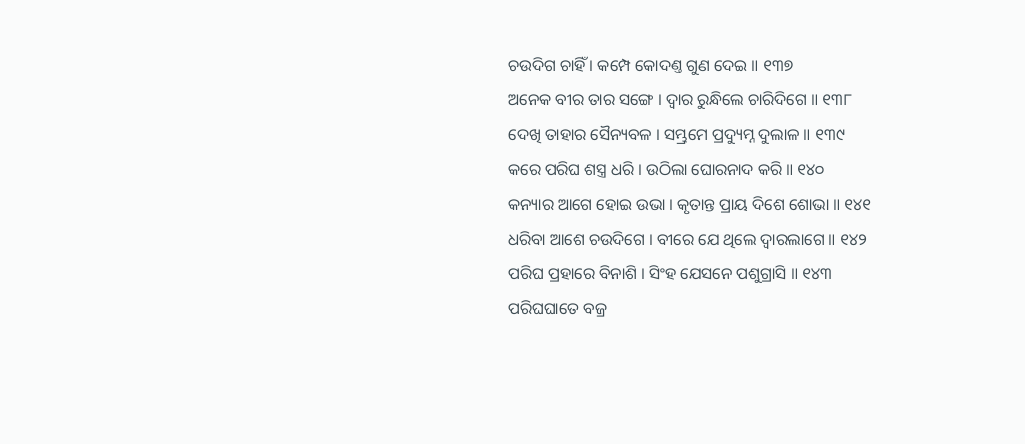ଚଉଦିଗ ଚାହିଁ । କମ୍ପେ କୋଦଣ୍ତ ଗୁଣ ଦେଇ ॥ ୧୩୭
ଅନେକ ବୀର ତାର ସଙ୍ଗେ । ଦ୍ୱାର ରୁନ୍ଧିଲେ ଚାରିଦିଗେ ॥ ୧୩୮
ଦେଖି ତାହାର ସୈନ୍ୟବଳ । ସମ୍ଭ୍ରମେ ପ୍ରଦ୍ୟୁମ୍ନ ଦୁଲାଳ ॥ ୧୩୯
କରେ ପରିଘ ଶସ୍ତ୍ର ଧରି । ଉଠିଲା ଘୋରନାଦ କରି ॥ ୧୪୦
କନ୍ୟାର ଆଗେ ହୋଇ ଉଭା । କୃତାନ୍ତ ପ୍ରାୟ ଦିଶେ ଶୋଭା ॥ ୧୪୧
ଧରିବା ଆଶେ ଚଉଦିଗେ । ବୀରେ ଯେ ଥିଲେ ଦ୍ୱାରଲାଗେ ॥ ୧୪୨
ପରିଘ ପ୍ରହାରେ ବିନାଶି । ସିଂହ ଯେସନେ ପଶୁଗ୍ରାସି ॥ ୧୪୩
ପରିଘଘାତେ ବଜ୍ର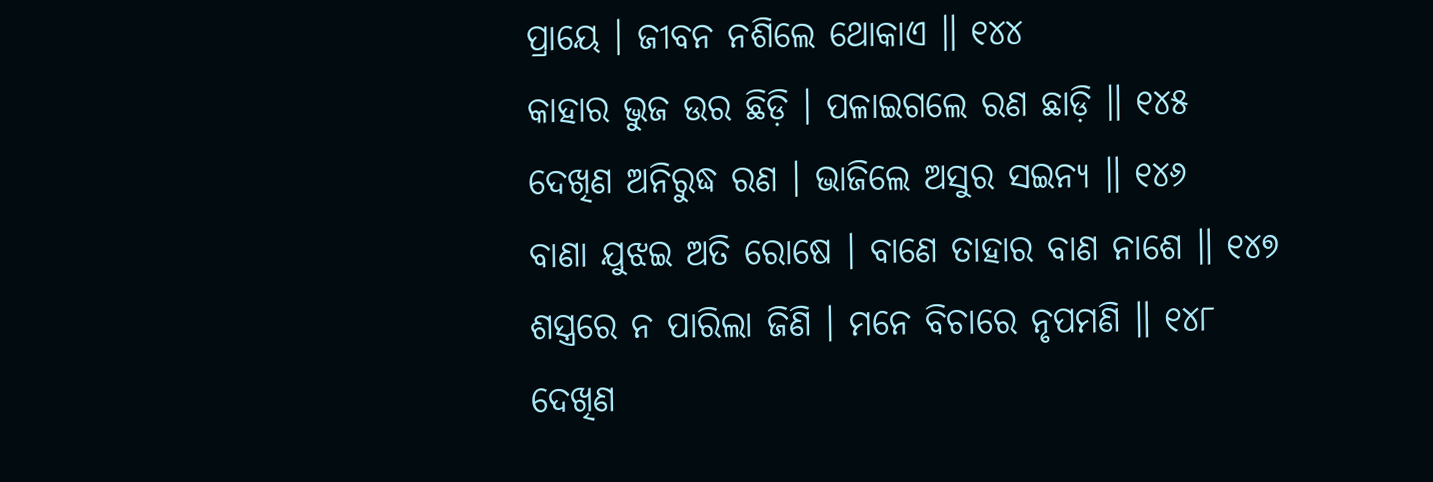ପ୍ରାୟେ । ଜୀବନ ନଶିଲେ ଥୋକାଏ ॥ ୧୪୪
କାହାର ଭୁଜ ଉର ଛିଡ଼ି । ପଳାଇଗଲେ ରଣ ଛାଡ଼ି ॥ ୧୪୫
ଦେଖିଣ ଅନିରୁଦ୍ଧ ରଣ । ଭାଜିଲେ ଅସୁର ସଇନ୍ୟ ॥ ୧୪୬
ବାଣା ଯୁଝଇ ଅତି ରୋଷେ । ବାଣେ ତାହାର ବାଣ ନାଶେ ॥ ୧୪୭
ଶସ୍ତ୍ରରେ ନ ପାରିଲା ଜିଣି । ମନେ ବିଚାରେ ନୃପମଣି ॥ ୧୪୮
ଦେଖିଣ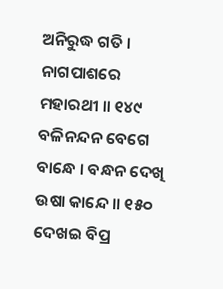ଅନିରୁଦ୍ଧ ଗତି । ନାଗପାଶରେ ମହାରଥୀ ॥ ୧୪୯
ବଳିନନ୍ଦନ ବେଗେ ବାନ୍ଧେ । ବନ୍ଧନ ଦେଖି ଉଷା କାନ୍ଦେ ॥ ୧୫୦
ଦେଖଇ ବିପ୍ର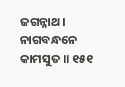ଜଗନ୍ନାଥ । ନାଗବନ୍ଧନେ କାମସୁତ ॥ ୧୫୧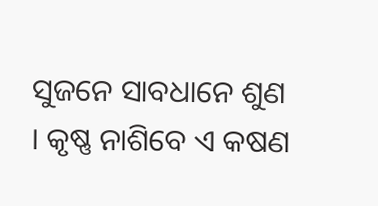ସୁଜନେ ସାବଧାନେ ଶୁଣ । କୃଷ୍ଣ ନାଶିବେ ଏ କଷଣ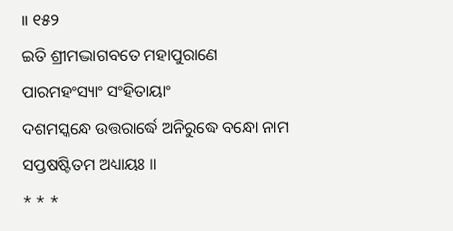॥ ୧୫୨
ଇତି ଶ୍ରୀମଦ୍ଭାଗବତେ ମହାପୁରାଣେ ପାରମହଂସ୍ୟାଂ ସଂହିତାୟାଂ
ଦଶମସ୍କନ୍ଧେ ଉତ୍ତରାର୍ଦ୍ଧେ ଅନିରୁଦ୍ଧେ ବନ୍ଧୋ ନାମ ସପ୍ତଷଷ୍ଟିତମ ଅଧ୍ୟାୟଃ ॥
* * *